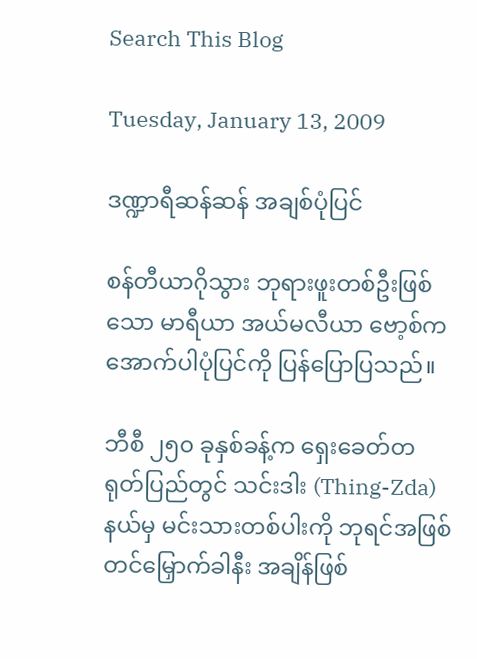Search This Blog

Tuesday, January 13, 2009

ဒဏ္ဍာရီဆန်ဆန် အချစ်ပုံပြင်

စန်တီယာဂိုသွား ဘုရားဖူးတစ်ဦးဖြစ်သော မာရီယာ အယ်မလီယာ ဗော့စ်က အောက်ပါပုံပြင်ကို ပြန်ပြောပြသည်။

ဘီစီ ၂၅၀ ခုနှစ်ခန့်က ရှေးခေတ်တရုတ်ပြည်တွင် သင်းဒါး (Thing-Zda) နယ်မှ မင်းသားတစ်ပါးကို ဘုရင်အဖြစ် တင်မြှောက်ခါနီး အချိန်ဖြစ်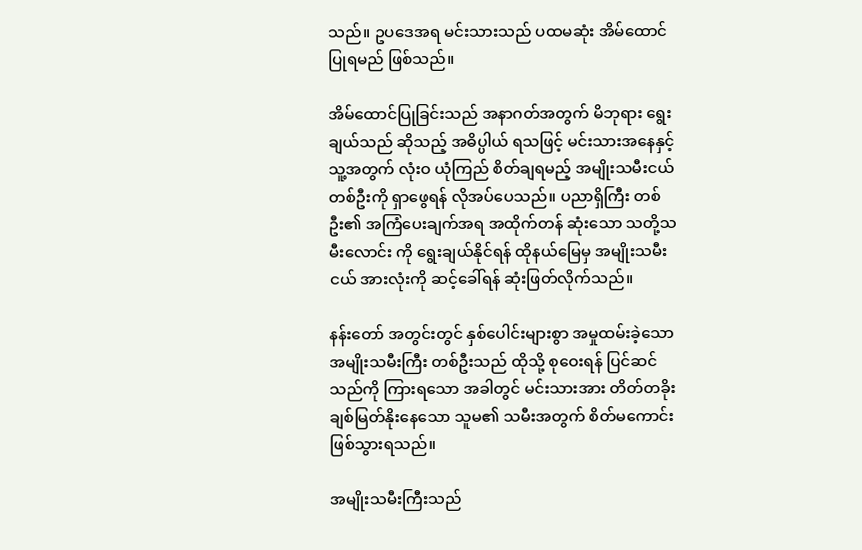သည်။ ဥပဒေအရ မင်းသားသည် ပထမဆုံး အိမ်ထောင်ပြုရမည် ဖြစ်သည်။

အိမ်ထောင်ပြုခြင်းသည် အနာဂတ်အတွက် မိဘုရား ရွေးချယ်သည် ဆိုသည့် အဓိပ္ပါယ် ရသဖြင့် မင်းသားအနေနှင့် သူ့အတွက် လုံးဝ ယုံကြည် စိတ်ချရမည့် အမျိုးသမီးငယ် တစ်ဦးကို ရှာဖွေရန် လိုအပ်ပေသည်။ ပညာရှိကြီး တစ်ဦး၏ အကြံပေးချက်အရ အထိုက်တန် ဆုံးသော သတို့သမီးလောင်း ကို ရွေးချယ်နိုင်ရန် ထိုနယ်မြေမှ အမျိုးသမီးငယ် အားလုံးကို ဆင့်ခေါ်ရန် ဆုံးဖြတ်လိုက်သည်။

နန်းတော် အတွင်းတွင် နှစ်ပေါင်းများစွာ အမှုထမ်းခဲ့သော အမျိုးသမီးကြီး တစ်ဦးသည် ထိုသို့ စုဝေးရန် ပြင်ဆင်သည်ကို ကြားရသော အခါတွင် မင်းသားအား တိတ်တခိုး ချစ်မြတ်နိုးနေသော သူမ၏ သမီးအတွက် စိတ်မကောင်း ဖြစ်သွားရသည်။

အမျိုးသမီးကြီးသည်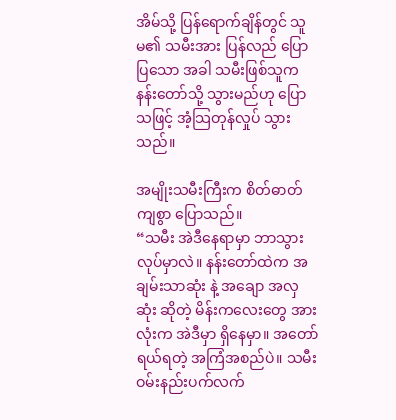အိမ်သို့ ပြန်ရောက်ချိန်တွင် သူမ၏ သမီးအား ပြန်လည် ပြောပြသော အခါ သမီးဖြစ်သူက နန်းတော်သို့ သွားမည်ဟု ပြောသဖြင့် အံ့သြတုန်လှုပ် သွားသည်။

အမျိုးသမီးကြီးက စိတ်ဓာတ်ကျစွာ ပြောသည်။
“သမီး အဲဒီနေရာမှာ ဘာသွားလုပ်မှာလဲ။ နန်းတော်ထဲက အချမ်းသာဆုံး နဲ့ အချော အလှဆုံး ဆိုတဲ့ မိန်းကလေးတွေ အားလုံးက အဲဒီမှာ ရှိနေမှာ။ အတော်ရယ်ရတဲ့ အကြံအစည်ပဲ။ သမီး ဝမ်းနည်းပက်လက်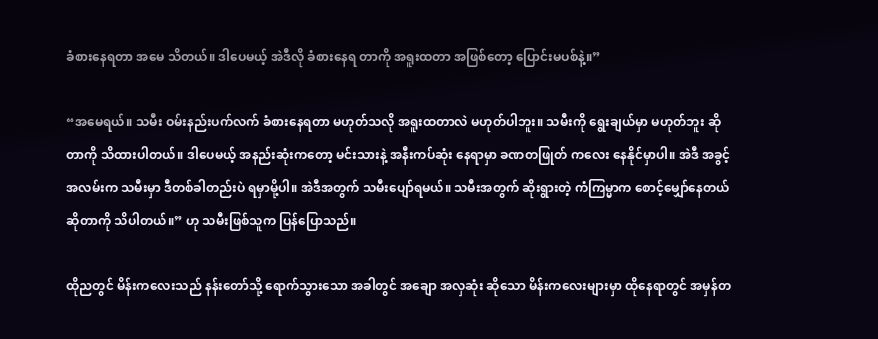ခံစားနေရတာ အမေ သိတယ်။ ဒါပေမယ့် အဲဒီလို ခံစားနေရ တာကို အရူးထတာ အဖြစ်တော့ ပြောင်းမပစ်နဲ့။”

“အမေရယ်။ သမီး ဝမ်းနည်းပက်လက် ခံစားနေရတာ မဟုတ်သလို အရူးထတာလဲ မဟုတ်ပါဘူး။ သမီးကို ရွေးချယ်မှာ မဟုတ်ဘူး ဆိုတာကို သိထားပါတယ်။ ဒါပေမယ့် အနည်းဆုံးကတော့ မင်းသားနဲ့ အနီးကပ်ဆုံး နေရာမှာ ခဏတဖြုတ် ကလေး နေနိုင်မှာပါ။ အဲဒီ အခွင့်အလမ်းက သမီးမှာ ဒီတစ်ခါတည်းပဲ ရမှာမို့ပါ။ အဲဒီအတွက် သမီးပျော်ရမယ်။ သမီးအတွက် ဆိုးရွားတဲ့ ကံကြမ္မာက စောင့်မျှော်နေတယ် ဆိုတာကို သိပါတယ်။” ဟု သမီးဖြစ်သူက ပြန်ပြောသည်။

ထိုညတွင် မိန်းကလေးသည် နန်းတော်သို့ ရောက်သွားသော အခါတွင် အချော အလှဆုံး ဆိုသော မိန်းကလေးများမှာ ထိုနေရာတွင် အမှန်တ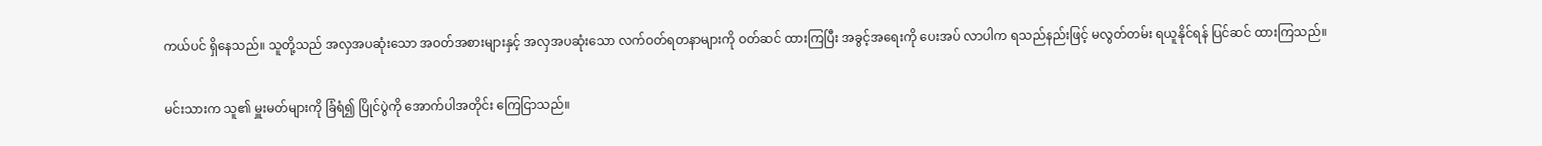ကယ်ပင် ရှိနေသည်။ သူတို့သည် အလှအပဆုံးသော အဝတ်အစားများနှင့် အလှအပဆုံးသော လက်ဝတ်ရတနာများကို ဝတ်ဆင် ထားကြပြီး အခွင့်အရေးကို ပေးအပ် လာပါက ရသည်နည်းဖြင့် မလွတ်တမ်း ရယူနိုင်ရန် ပြင်ဆင် ထားကြသည်။

မင်းသားက သူ၏ မှူးမတ်များကို ခြံရံ၍ ပြိုင်ပွဲကို အောက်ပါအတိုင်း ကြေငြာသည်။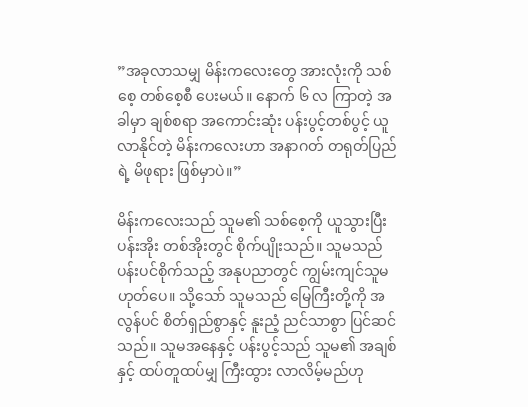”အခုလာသမျှ မိန်းကလေးတွေ အားလုံးကို သစ်စေ့ တစ်စေ့စီ ပေးမယ်။ နောက် ၆ လ ကြာတဲ့ အခါမှာ ချစ်စရာ အကောင်းဆုံး ပန်းပွင့်တစ်ပွင့် ယူလာနိုင်တဲ့ မိန်းကလေးဟာ အနာဂတ် တရုတ်ပြည်ရဲ့ မိဖုရား ဖြစ်မှာပဲ။”

မိန်းကလေးသည် သူမ၏ သစ်စေ့ကို ယူသွားပြီး ပန်းအိုး တစ်အိုးတွင် စိုက်ပျိုးသည်။ သူမသည် ပန်းပင်စိုက်သည့် အနုပညာတွင် ကျွမ်းကျင်သူမဟုတ်ပေ။ သို့သော် သူမသည် မြေကြီးတို့ကို အလွန်ပင် စိတ်ရှည်စွာနှင့် နူးညံ့ ညင်သာစွာ ပြင်ဆင်သည်။ သူမအနေနှင့် ပန်းပွင့်သည် သူမ၏ အချစ်နှင့် ထပ်တူထပ်မျှ ကြီးထွား လာလိမ့်မည်ဟု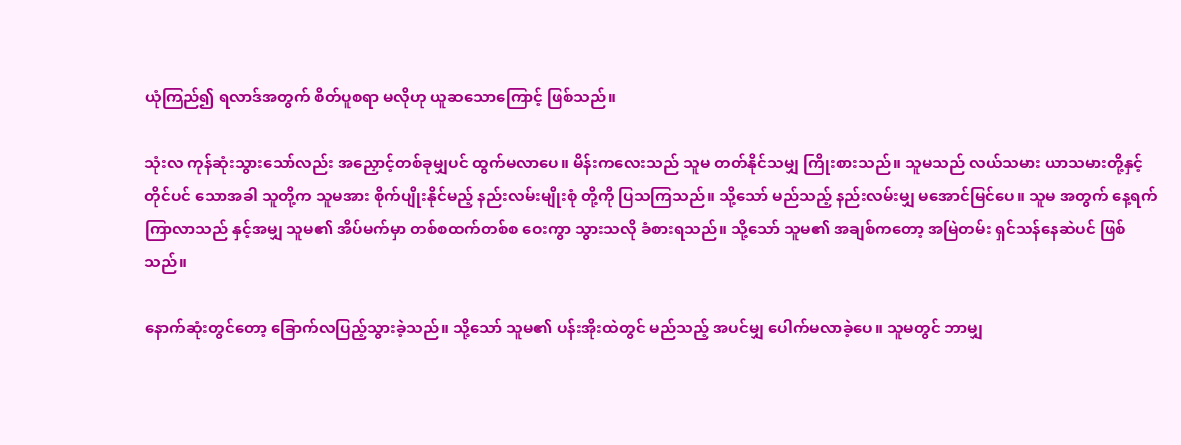ယုံကြည်၍ ရလာဒ်အတွက် စိတ်ပူစရာ မလိုဟု ယူဆသောကြောင့် ဖြစ်သည်။

သုံးလ ကုန်ဆုံးသွားသော်လည်း အညှောင့်တစ်ခုမျှပင် ထွက်မလာပေ။ မိန်းကလေးသည် သူမ တတ်နိုင်သမျှ ကြိုးစားသည်။ သူမသည် လယ်သမား ယာသမားတို့နှင့် တိုင်ပင် သောအခါ သူတို့က သူမအား စိုက်ပျိုးနိုင်မည့် နည်းလမ်းမျိုးစုံ တို့ကို ပြသကြသည်။ သို့သော် မည်သည့် နည်းလမ်းမျှ မအောင်မြင်ပေ။ သူမ အတွက် နေ့ရက်ကြာလာသည် နှင့်အမျှ သူမ၏ အိပ်မက်မှာ တစ်စထက်တစ်စ ဝေးကွာ သွားသလို ခံစားရသည်။ သို့သော် သူမ၏ အချစ်ကတော့ အမြဲတမ်း ရှင်သန်နေဆဲပင် ဖြစ်သည်။

နောက်ဆုံးတွင်တော့ ခြောက်လပြည့်သွားခဲ့သည်။ သို့သော် သူမ၏ ပန်းအိုးထဲတွင် မည်သည့် အပင်မျှ ပေါက်မလာခဲ့ပေ။ သူမတွင် ဘာမျှ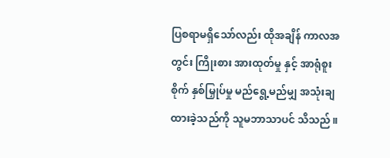ပြစရာမရှိသော်လည်း ထိုအချိန် ကာလအတွင်း ကြိုးစား အားထုတ်မှု နှင့် အာရုံစူးစိုက် နှစ်မြှုပ်မှု မည်ရွေ့မည်မျှ အသုံးချ ထားခဲ့သည်ကို သူမဘာသာပင် သိသည်။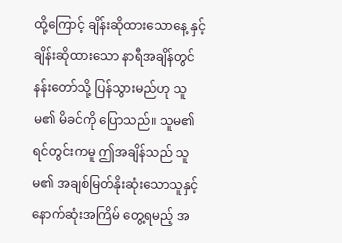ထို့ကြောင့် ချိန်းဆိုထားသောနေ့ နှင့် ချိန်းဆိုထားသော နာရီအချိန်တွင် နန်းတော်သို့ ပြန်သွားမည်ဟု သူမ၏ မိခင်ကို ပြောသည်။ သူမ၏ ရင်တွင်းကမူ ဤအချိန်သည် သူမ၏ အချစ်မြတ်နိုးဆုံးသောသူနှင့် နောက်ဆုံးအကြိမ် တွေ့ရမည့် အ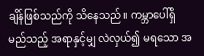ချိန်ဖြစ်သည်ကို သိနေသည်။ ကမ္ဘာပေါ်ရှိ မည်သည့် အရာနှင့်မျှ လဲလှယ်၍ မရသော အ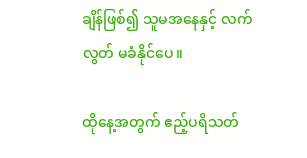ချိန်ဖြစ်၍ သူမအနေနှင့် လက်လွတ် မခံနိုင်ပေ။

ထိုနေ့အတွက် ဧည့်ပရိသတ်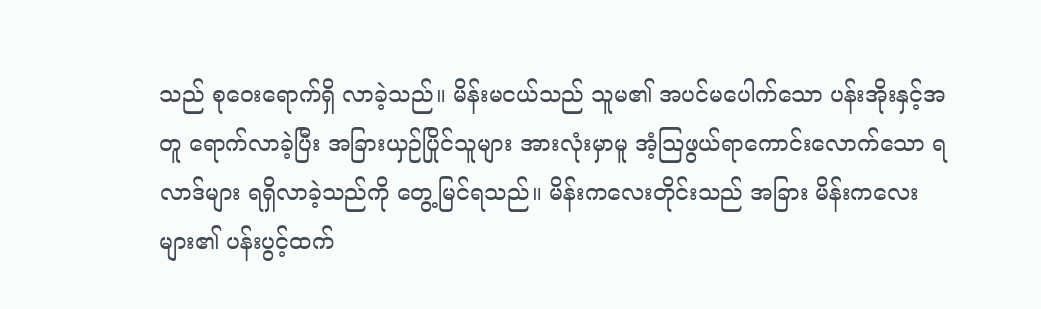သည် စုဝေးရောက်ရှိ လာခဲ့သည်။ မိန်းမငယ်သည် သူမ၏ အပင်မပေါက်သော ပန်းအိုးနှင့်အတူ ရောက်လာခဲ့ပြီး အခြားယှဉ်ပြိုင်သူများ အားလုံးမှာမူ အံ့သြဖွယ်ရာကောင်းလောက်သော ရလာဒ်များ ရရှိလာခဲ့သည်ကို တွေ့မြင်ရသည်။ မိန်းကလေးတိုင်းသည် အခြား မိန်းကလေးများ၏ ပန်းပွင့်ထက်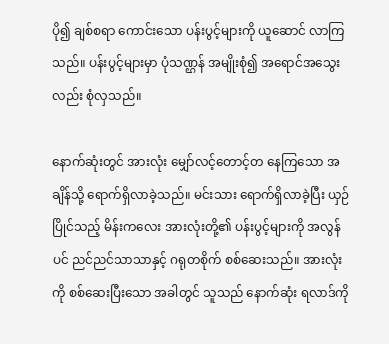ပို၍ ချစ်စရာ ကောင်းသော ပန်းပွင့်များကို ယူဆောင် လာကြသည်။ ပန်းပွင့်များမှာ ပုံသဏ္ဌန် အမျိုးစုံ၍ အရောင်အသွေးလည်း စုံလှသည်။

နောက်ဆုံးတွင် အားလုံး မျှော်လင့်တောင့်တ နေကြသော အချိန်သို့ ရောက်ရှိလာခဲ့သည်။ မင်းသား ရောက်ရှိလာခဲ့ပြီး ယှဉ်ပြိုင်သည့် မိန်းကလေး အားလုံးတို့၏ ပန်းပွင့်များကို အလွန်ပင် ညင်ညင်သာသာနှင့် ဂရုတစိုက် စစ်ဆေးသည်။ အားလုံးကို စစ်ဆေးပြီးသော အခါတွင် သူသည် နောက်ဆုံး ရလာဒ်ကို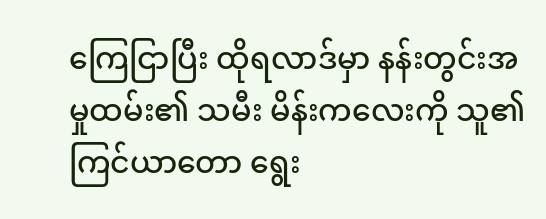ကြေငြာပြီး ထိုရလာဒ်မှာ နန်းတွင်းအမှုထမ်း၏ သမီး မိန်းကလေးကို သူ၏ ကြင်ယာတော ရွေး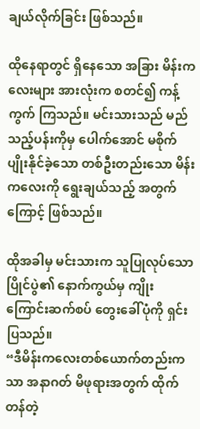ချယ်လိုက်ခြင်း ဖြစ်သည်။

ထိုနေရာတွင် ရှိနေသော အခြား မိန်းကလေးများ အားလုံးက စတင်၍ ကန့်ကွက် ကြသည်။ မင်းသားသည် မည်သည့်ပန်းကိုမှ ပေါက်အောင် မစိုက်ပျိုးနိုင်ခဲ့သော တစ်ဦးတည်းသော မိန်းကလေးကို ရွေးချယ်သည့် အတွက်ကြောင့် ဖြစ်သည်။

ထိုအခါမှ မင်းသားက သူပြုလုပ်သော ပြိုင်ပွဲ၏ နောက်ကွယ်မှ ကျိုးကြောင်းဆက်စပ် တွေးခေါ်ပုံကို ရှင်းပြသည်။
“ဒီမိန်းကလေးတစ်ယောက်တည်းကသာ အနာဂတ် မိဖုရားအတွက် ထိုက်တန်တဲ့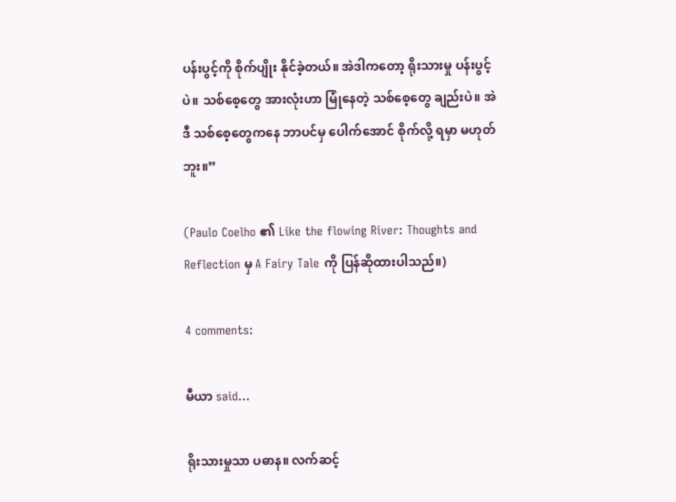ပန်းပွင့်ကို စိုက်ပျိုး နိုင်ခဲ့တယ်။ အဲဒါကတော့ ရိုးသားမှု ပန်းပွင့်ပဲ။ သစ်စေ့တွေ အားလုံးဟာ မြုံနေတဲ့ သစ်စေ့တွေ ချည်းပဲ။ အဲဒီ သစ်စေ့တွေကနေ ဘာပင်မှ ပေါက်အောင် စိုက်လို့ ရမှာ မဟုတ်ဘူး။”

(Paulo Coelho ၏ Like the flowing River: Thoughts and Reflection မှ A Fairy Tale ကို ပြန်ဆိုထားပါသည်။)

4 comments:

မီယာ said...

ရိုးသားမှုသာ ပဓာန။ လက်ဆင့်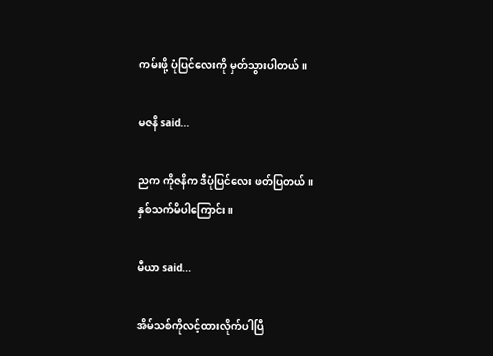ကမ်းဖို့ ပုံပြင်လေးကို မှတ်သွားပါတယ်။

မဇနိ said...

ညက ကိုဇနိက ဒီပုံပြင်လေး ဖတ်ပြတယ်။
နှစ်သက်မိပါကြောင်း။

မီယာ said...

အိမ်သစ်ကိုလင့်ထားလိုက်ပါပြီ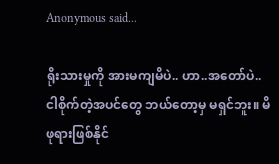Anonymous said...

ရိုးသားမှုကို အားမကျမိပဲ.. ဟာ..အတော်ပဲ..ငါစိုက်တဲ့အပင်တွေ ဘယ်တော့မှ မရှင်ဘူး။ မိဖုရားဖြစ်နိုင်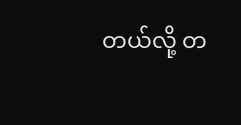တယ်လို့ တ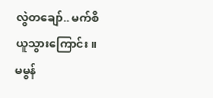လွဲတချော်.. မက်စိ ယူသွားကြောင်း။
မမွန်